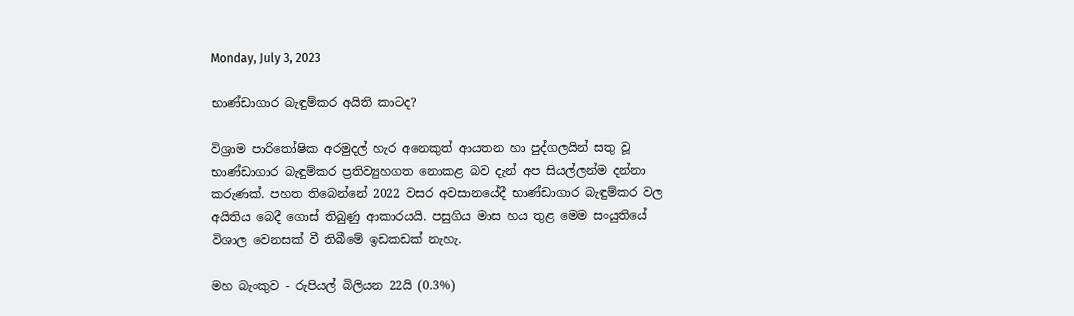Monday, July 3, 2023

භාණ්ඩාගාර බැඳුම්කර අයිති කාටද?

විශ්‍රාම පාරිතෝෂික අරමුදල් හැර අනෙකුත් ආයතන හා පුද්ගලයින් සතු වූ භාණ්ඩාගාර බැඳුම්කර ප්‍රතිව්‍යුහගත නොකළ බව දැන් අප සියල්ලන්ම දන්නා කරුණක්. පහත තිබෙන්නේ 2022 වසර අවසානයේදී භාණ්ඩාගාර බැඳුම්කර වල අයිතිය බෙදී ගොස් තිබුණු ආකාරයයි. පසුගිය මාස හය තුළ මෙම සංයුතියේ විශාල වෙනසක් වී තිබීමේ ඉඩකඩක් නැහැ.

මහ බැංකුව - රුපියල් බිලියන 22යි (0.3%)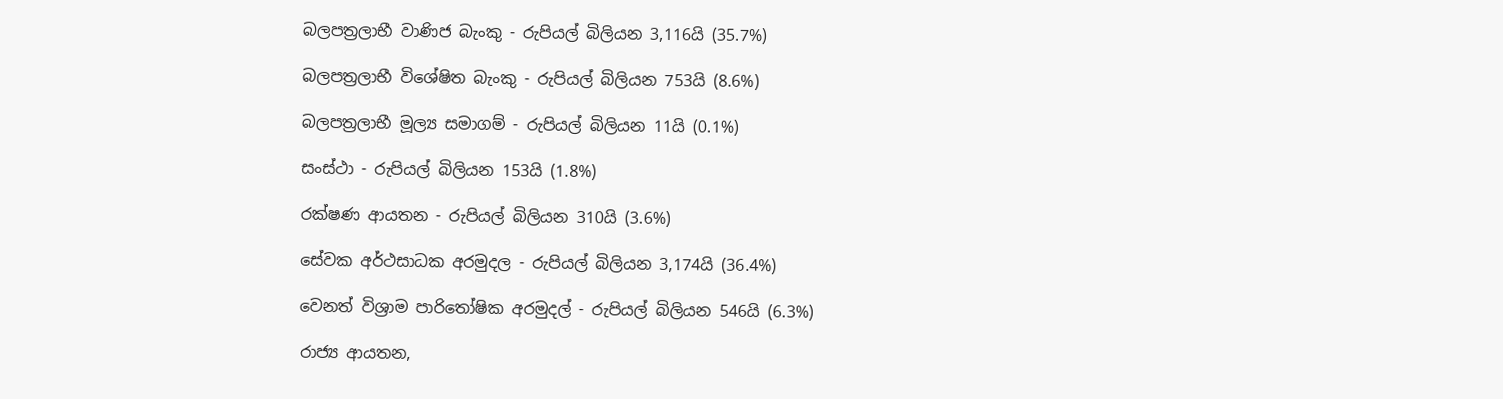බලපත්‍රලාභී වාණිජ බැංකු - රුපියල් බිලියන 3,116යි (35.7%)

බලපත්‍රලාභී විශේෂිත බැංකු - රුපියල් බිලියන 753යි (8.6%)

බලපත්‍රලාභී මූල්‍ය සමාගම් - රුපියල් බිලියන 11යි (0.1%)

සංස්ථා - රුපියල් බිලියන 153යි (1.8%)

රක්ෂණ ආයතන - රුපියල් බිලියන 310යි (3.6%)

සේවක අර්ථසාධක අරමුදල - රුපියල් බිලියන 3,174යි (36.4%)

වෙනත් විශ්‍රාම පාරිතෝෂික අරමුදල් - රුපියල් බිලියන 546යි (6.3%)

රාජ්‍ය ආයතන,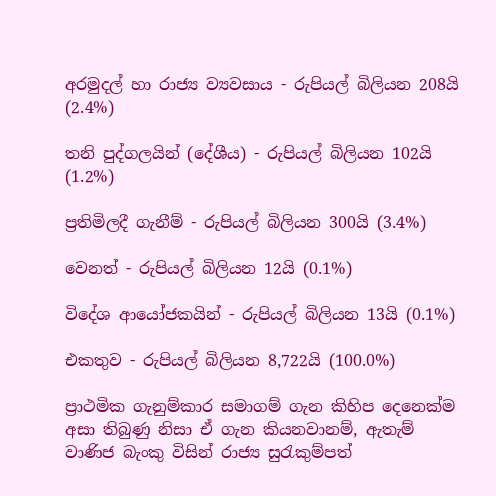අරමුදල් හා රාජ්‍ය ව්‍යවසාය - රුපියල් බිලියන 208යි (2.4%)

තනි පුද්ගලයින් (දේශීය) - රුපියල් බිලියන 102යි (1.2%)

ප්‍රතිමිලදී ගැනීම් - රුපියල් බිලියන 300යි (3.4%)

වෙනත් - රුපියල් බිලියන 12යි (0.1%)

විදේශ ආයෝජකයින් - රුපියල් බිලියන 13යි (0.1%)

එකතුව - රුපියල් බිලියන 8,722යි (100.0%)

ප්‍රාථමික ගැනුම්කාර සමාගම් ගැන කිහිප දෙනෙක්ම අසා තිබුණු නිසා ඒ ගැන කියනවානම්, ඇතැම් වාණිජ බැංකු විසින් රාජ්‍ය සුරැකුම්පත්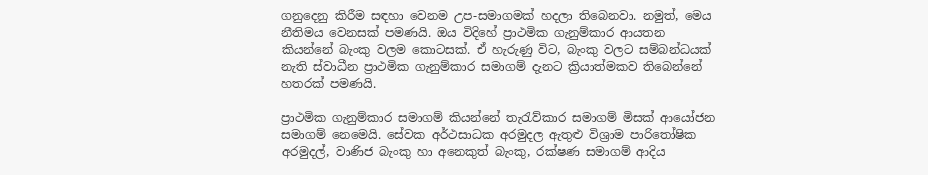ගනුදෙනු කිරීම සඳහා වෙනම උප-සමාගමක් හදලා තිබෙනවා. නමුත්, මෙය නීතිමය වෙනසක් පමණයි. ඔය විදිහේ ප්‍රාථමික ගැනුම්කාර ආයතන කියන්නේ බැංකු වලම කොටසක්. ඒ හැරුණු විට, බැංකු වලට සම්බන්ධයක් නැති ස්වාධීන ප්‍රාථමික ගැනුම්කාර සමාගම් දැනට ක්‍රියාත්මකව තිබෙන්නේ හතරක් පමණයි.

ප්‍රාථමික ගැනුම්කාර සමාගම් කියන්නේ තැරැව්කාර සමාගම් මිසක් ආයෝජන සමාගම් නෙමෙයි. සේවක අර්ථසාධක අරමුදල ඇතුළු විශ්‍රාම පාරිතෝෂික අරමුදල්, වාණිජ බැංකු හා අනෙකුත් බැංකු, රක්ෂණ සමාගම් ආදිය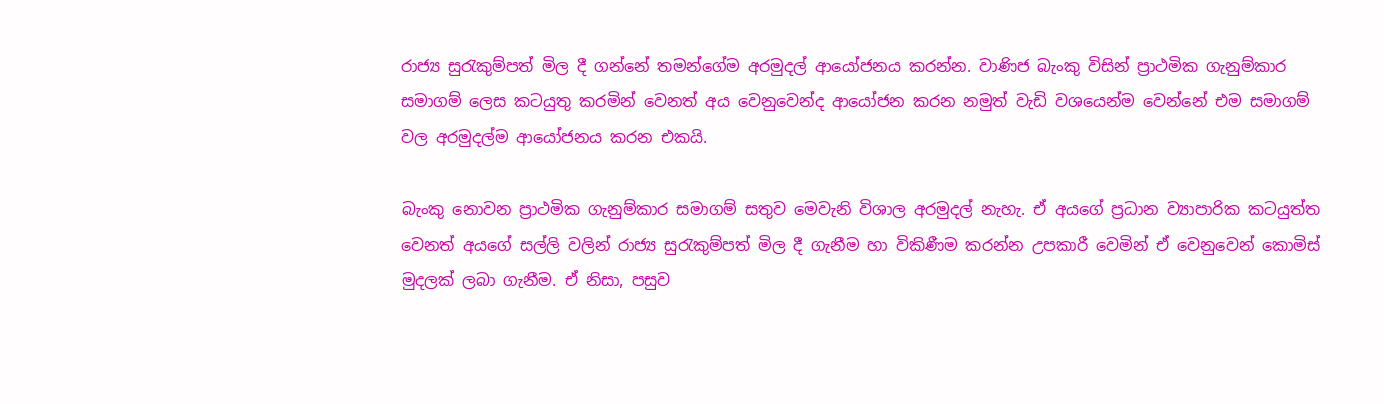රාජ්‍ය සුරැකුම්පත් මිල දී ගන්නේ තමන්ගේම අරමුදල් ආයෝජනය කරන්න. වාණිජ බැංකු විසින් ප්‍රාථමික ගැනුම්කාර සමාගම් ලෙස කටයුතු කරමින් වෙනත් අය වෙනුවෙන්ද ආයෝජන කරන නමුත් වැඩි වශයෙන්ම වෙන්නේ එම සමාගම් වල අරමුදල්ම ආයෝජනය කරන එකයි.

බැංකු නොවන ප්‍රාථමික ගැනුම්කාර සමාගම් සතුව මෙවැනි විශාල අරමුදල් නැහැ. ඒ අයගේ ප්‍රධාන ව්‍යාපාරික කටයුත්ත වෙනත් අයගේ සල්ලි වලින් රාජ්‍ය සුරැකුම්පත් මිල දී ගැනීම හා විකිණීම කරන්න උපකාරී වෙමින් ඒ වෙනුවෙන් කොමිස් මුදලක් ලබා ගැනීම. ඒ නිසා, පසුව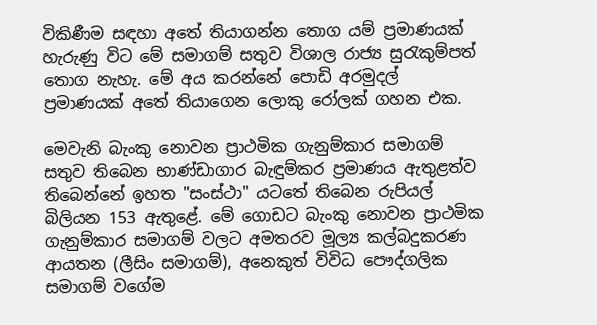විකිණීම සඳහා අතේ තියාගන්න තොග යම් ප්‍රමාණයක් හැරුණු විට මේ සමාගම් සතුව විශාල රාජ්‍ය සුරැකුම්පත් තොග නැහැ. මේ අය කරන්නේ පොඩි අරමුදල් ප්‍රමාණයක් අතේ තියාගෙන ලොකු රෝලක් ගහන එක.

මෙවැනි බැංකු නොවන ප්‍රාථමික ගැනුම්කාර සමාගම් සතුව තිබෙන භාණ්ඩාගාර බැඳුම්කර ප්‍රමාණය ඇතුළත්ව තිබෙන්නේ ඉහත "සංස්ථා" යටතේ තිබෙන රුපියල් බිලියන 153 ඇතුළේ. මේ ගොඩට බැංකු නොවන ප්‍රාථමික ගැනුම්කාර සමාගම් වලට අමතරව මූල්‍ය කල්බදුකරණ ආයතන (ලීසිං සමාගම්), අනෙකුත් විවිධ පෞද්ගලික සමාගම් වගේම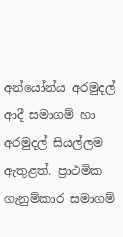අන්යෝන්ය අරමුදල් ආදී සමාගම් හා අරමුදල් සියල්ලම ඇතුළත්. ප්‍රාථමික ගැනුම්කාර සමාගම්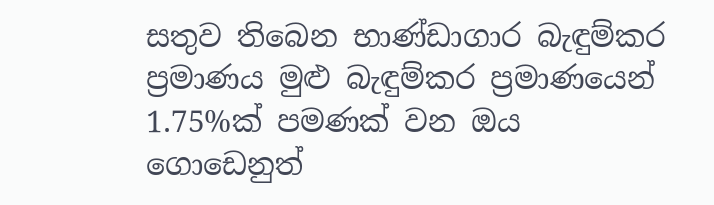සතුව තිබෙන භාණ්ඩාගාර බැඳුම්කර ප්‍රමාණය මුළු බැඳුම්කර ප්‍රමාණයෙන් 1.75%ක් පමණක් වන ඔය ගොඩෙනුත්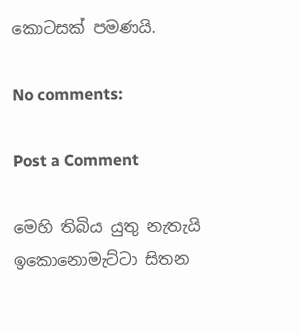කොටසක් පමණයි.

No comments:

Post a Comment

මෙහි තිබිය යුතු නැතැයි ඉකොනොමැට්ටා සිතන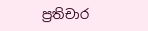ප්‍රතිචාර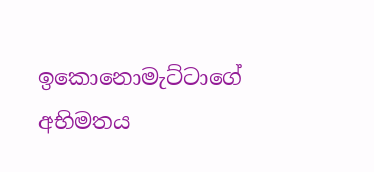ඉකොනොමැට්ටාගේ අභිමතය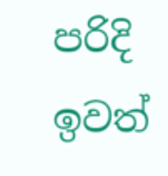පරිදි ඉවත්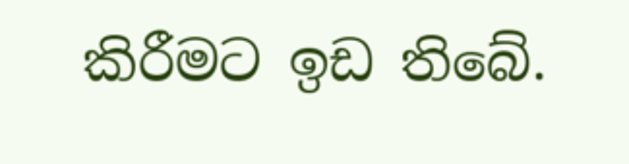කිරීමට ඉඩ තිබේ.